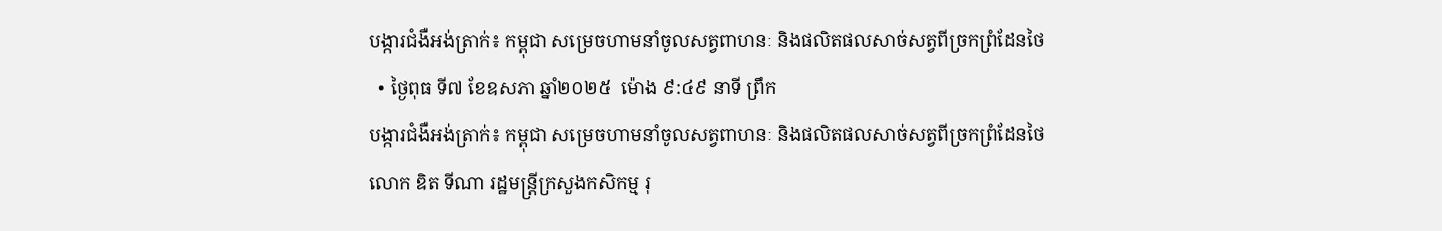បង្ការជំងឺអង់ត្រាក់៖ កម្ពុជា សម្រេចហាមនាំចូលសត្វពាហនៈ និងផលិតផលសាច់សត្វពីច្រកព្រំដែនថៃ
  • ថ្ងៃពុធ ទី៧ ខែឧសភា ឆ្នាំ២០២៥  ម៉ោង ៩:៤៩ នាទី ព្រឹក
បង្ការជំងឺអង់ត្រាក់៖ កម្ពុជា សម្រេចហាមនាំចូលសត្វពាហនៈ និងផលិតផលសាច់សត្វពីច្រកព្រំដែនថៃ
លោក ឌិត ទីណា រដ្ឋមន្ត្រីក្រសួងកសិកម្ម រុ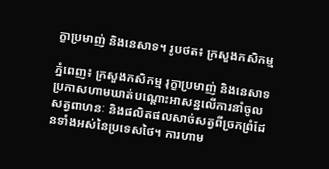ក្ខាប្រមាញ់ និងនេសាទ។ រូបថត៖ ក្រសួងកសិកម្ម

ភ្នំពេញ៖ ក្រសួងកសិកម្ម រុក្ខាប្រមាញ់ និងនេសាទ ប្រកាសហាមឃាត់បណ្តោះអាសន្នលើការនាំចូលសត្វពាហនៈ និងផលិតផលសាច់សត្វពីច្រកព្រំដែនទាំងអស់នៃប្រទេសថៃ។ ការហាម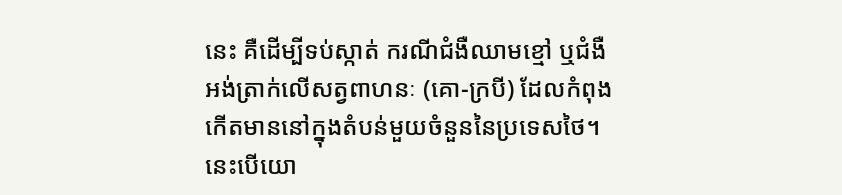នេះ គឺដើម្បីទប់ស្កាត់ ករណីជំងឺឈាមខ្មៅ ឬជំងឺអង់ត្រាក់លើសត្វពាហនៈ (គោ-ក្របី) ដែលកំពុងកើតមាននៅក្នុងតំបន់មួយចំនួននៃប្រទេសថៃ។ នេះបើយោ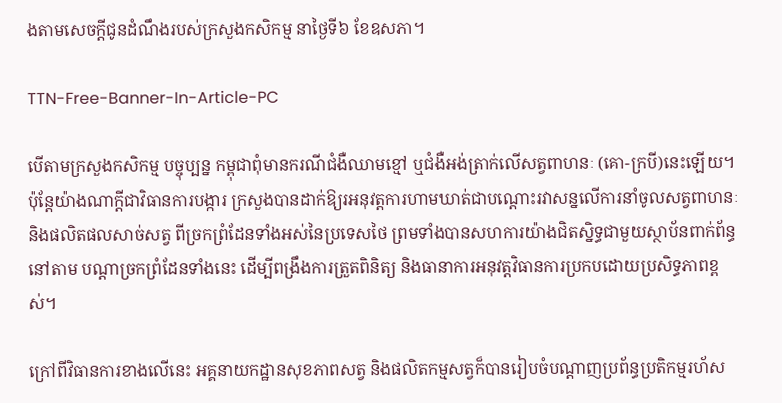ងតាមសេចក្តីជូនដំណឹងរបស់ក្រសួងកសិកម្ម នាថ្ងៃទី៦ ខែឧសភា។

TTN-Free-Banner-In-Article-PC

បើតាមក្រសួងកសិកម្ម បច្ចុប្បន្ន កម្ពុជាពុំមានករណីជំងឺឈាមខ្មៅ ឬជំងឺអង់ត្រាក់លើសត្វពាហនៈ (គោ-ក្របី)នេះឡើយ។ ប៉ុន្តែយ៉ាងណាក្តីជាវិធានការបង្ការ ក្រសួងបានដាក់ឱ្យរអនុវត្តការហាមឃាត់ជាបណ្តោះរវាសន្នលើការនាំចូលសត្វពាហនៈ និងផលិតផលសាច់សត្វ ពីច្រកព្រំដែនទាំងអស់នៃប្រទេសថៃ ព្រមទាំងបានសហការយ៉ាងជិតស្និទ្ធជាមួយស្ថាប័នពាក់ព័ន្ធនៅតាម បណ្តាច្រកព្រំដែនទាំងនេះ ដើម្បីពង្រឹងការត្រួតពិនិត្យ និងធានាការអនុវត្តវិធានការប្រកបដោយប្រសិទ្ធភាពខ្ពស់។

ក្រៅពីវិធានការខាងលើនេះ អគ្គនាយកដ្ឋានសុខភាពសត្វ និងផលិតកម្មសត្វក៏បានរៀបចំបណ្តាញប្រព័ន្ធប្រតិកម្មរហ័ស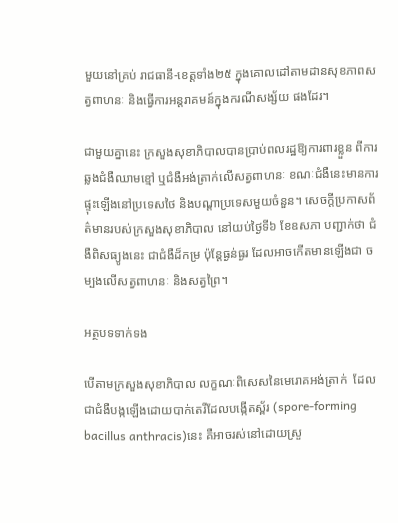មួយនៅគ្រប់ រាជធានី-ខេត្តទាំង២៥ ក្នុងគោលដៅតាមដានសុខភាពសត្វពាហនៈ និងធ្វើការអន្តរាគមន៍ក្នុងករណីសង្ស័យ ផងដែរ។

ជាមួយគ្នានេះ ក្រសួងសុខាភិបាលបានប្រាប់ពលរដ្ឋឱ្យការពារខ្លួន ពីការឆ្លងជំងឺឈាមខ្មៅ ឬជំងឺអង់ត្រាក់លើសត្វពាហនៈ ខណៈជំងឺនេះមានការផ្ទុះឡើងនៅប្រទេសថៃ និងបណ្តាប្រទេសមួយចំនួន។ សេចក្តីប្រកាសព័ត៌មានរបស់ក្រសួងសុខាភិបាល នៅយប់ថ្ងៃទី៦ ខែឧសភា បញ្ជាក់ថា ជំងឺពិសធ្យូងនេះ ជាជំងឺដ៏កម្រ ប៉ុន្តែធ្ងន់ធ្ងរ ដែលអាចកើតមានឡើងជា ចម្បងលើសត្វពាហនៈ និងសត្វព្រៃ។

អត្ថបទទាក់ទង

បើតាមក្រសួងសុខាភិបាល លក្ខណៈពិសេសនៃមេរោគអង់ត្រាក់  ដែលជាជំងឺបង្កឡើងដោយបាក់តេរីដែលបង្កើតស្ព័រ (spore-forming bacillus anthracis)នេះ គឺអាចរស់នៅដោយស្រួ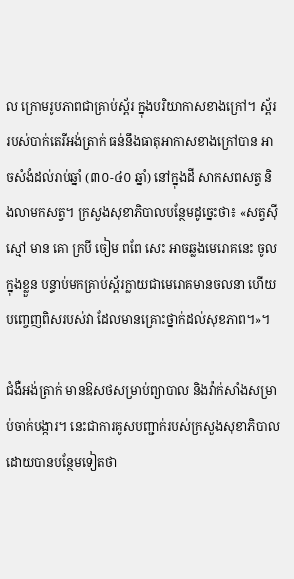ល ក្រោមរូបភាពជាគ្រាប់ស្ព័រ ក្នុងបរិយាកាសខាងក្រៅ។ ស្ព័ររបស់បាក់តេរីអង់ត្រាក់ ធន់នឹងធាតុអាកាសខាងក្រៅបាន អាចសំងំដល់រាប់ឆ្នាំ (៣០-៤០ ឆ្នាំ) នៅក្នុងដី សាកសពសត្វ និងលាមកសត្វ។ ក្រសួងសុខាភិបាលបន្ថែមដូច្នេះថា៖ «សត្វស៊ីស្មៅ មាន គោ ក្របី ចៀម ពពែ សេះ អាចឆ្លងមេរោគនេះ ចូលក្នុងខ្លួន បន្ទាប់មកគ្រាប់ស្ព័រក្លាយជាមេរោគមានចលនា ហើយបញ្ចេញពិសរបស់វា ដែលមានគ្រោះថ្នាក់ដល់សុខភាព។»។

ជំងឺអង់ត្រាក់ មានឱសថសម្រាប់ព្យាបាល និងវ៉ាក់សាំងសម្រាប់ចាក់បង្ការ។ នេះជាការគូសបញ្ជាក់របស់ក្រសួងសុខាភិបាល ដោយបានបន្ថែមទៀតថា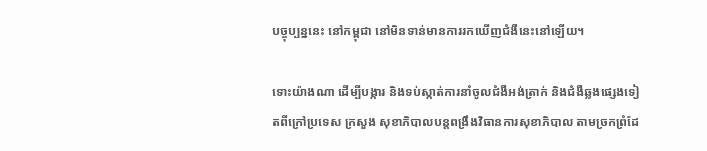បច្ចុប្បន្ននេះ នៅកម្ពុជា នៅមិនទាន់មានការរកឃើញជំងឺនេះនៅឡើយ។

ទោះយ៉ាងណា ដើម្បីបង្ការ និងទប់ស្កាត់ការនាំចូលជំងឺអង់ត្រាក់ និងជំងឺឆ្លងផ្សេងទៀតពីក្រៅប្រទេស ក្រសួង សុខាភិបាលបន្តពង្រឹងវិធានការសុខាភិបាល តាមច្រកព្រំដែ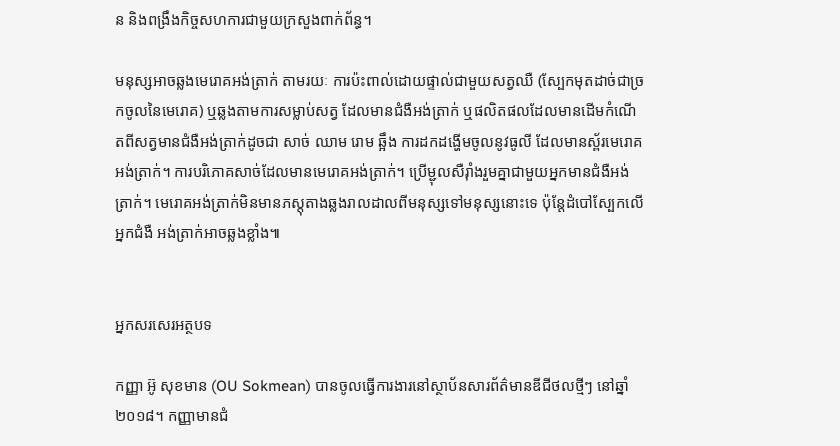ន និងពង្រឹងកិច្ចសហការជាមួយក្រសួងពាក់ព័ន្ធ។

មនុស្សអាចឆ្លងមេរោគអង់ត្រាក់ តាមរយៈ ការប៉ះពាល់ដោយផ្ទាល់ជាមួយសត្វឈឺ (ស្បែកមុតដាច់ជាច្រកចូលនៃមេរោគ) ឬឆ្លងតាមការសម្លាប់សត្វ ដែលមានជំងឺអង់ត្រាក់ ឬផលិតផលដែលមានដើមកំណើតពីសត្វមានជំងឺអង់ត្រាក់ដូចជា សាច់ ឈាម រោម ឆ្អឹង ការដកដង្ហើមចូលនូវធូលី ដែលមានស្ព័រមេរោគអង់ត្រាក់។ ការបរិភោគសាច់ដែលមានមេរោគអង់ត្រាក់។ ប្រើម្ជុលសឺរ៉ាំងរួមគ្នាជាមួយអ្នកមានជំងឺអង់ត្រាក់។ មេរោគអង់ត្រាក់មិនមានភស្តុតាងឆ្លងរាលដាលពីមនុស្សទៅមនុស្សនោះទេ ប៉ុន្តែដំបៅស្បែកលើអ្នកជំងឺ អង់ត្រាក់អាចឆ្លងខ្លាំង៕


អ្នកសរសេរអត្ថបទ

កញ្ញា អ៊ូ សុខមាន (OU Sokmean) បានចូលធ្វើការងារនៅស្ថាប័នសារព័ត៌មានឌីជីថលថ្មីៗ នៅឆ្នាំ២០១៨។ កញ្ញាមានជំ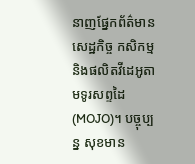នាញផ្នែកព័ត៌មានសេដ្ឋកិច្ច កសិកម្ម និងផលិតវីដេអូតាមទូរសព្ទដៃ (MOJO)។ បច្ចុប្បន្ន សុខមាន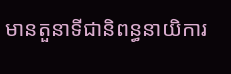មានតួនាទីជានិពន្ធនាយិការ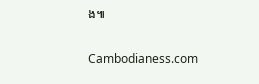ង៕

Cambodianess.com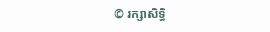© រក្សាសិទ្ធិ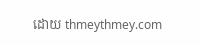ដោយ thmeythmey.com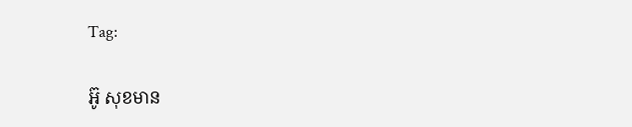Tag:

អ៊ូ សុខមាន